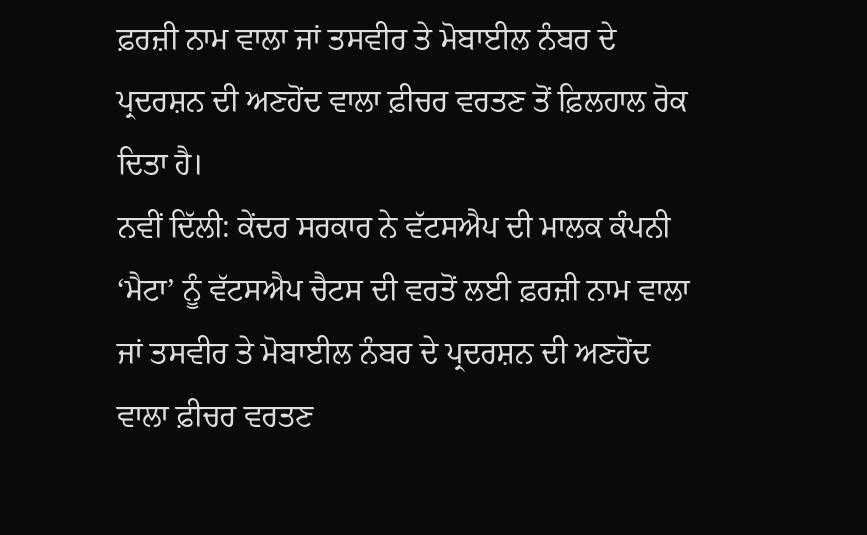ਫ਼ਰਜ਼ੀ ਨਾਮ ਵਾਲਾ ਜਾਂ ਤਸਵੀਰ ਤੇ ਮੋਬਾਈਲ ਨੰਬਰ ਦੇ ਪ੍ਰਦਰਸ਼ਨ ਦੀ ਅਣਹੋਂਦ ਵਾਲਾ ਫ਼ੀਚਰ ਵਰਤਣ ਤੋਂ ਫ਼ਿਲਹਾਲ ਰੋਕ ਦਿਤਾ ਹੈ।
ਨਵੀਂ ਦਿੱਲੀ: ਕੇਂਦਰ ਸਰਕਾਰ ਨੇ ਵੱਟਸਐਪ ਦੀ ਮਾਲਕ ਕੰਪਨੀ ‘ਮੈਟਾ’ ਨੂੰ ਵੱਟਸਐਪ ਚੈਟਸ ਦੀ ਵਰਤੋਂ ਲਈ ਫ਼ਰਜ਼ੀ ਨਾਮ ਵਾਲਾ ਜਾਂ ਤਸਵੀਰ ਤੇ ਮੋਬਾਈਲ ਨੰਬਰ ਦੇ ਪ੍ਰਦਰਸ਼ਨ ਦੀ ਅਣਹੋਂਦ ਵਾਲਾ ਫ਼ੀਚਰ ਵਰਤਣ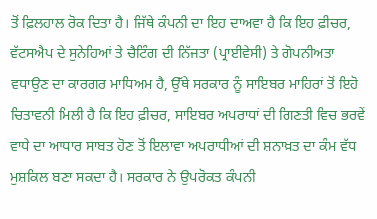ਤੋਂ ਫ਼ਿਲਹਾਲ ਰੋਕ ਦਿਤਾ ਹੈ। ਜਿੱਥੇ ਕੰਪਨੀ ਦਾ ਇਹ ਦਾਅਵਾ ਹੈ ਕਿ ਇਹ ਫ਼ੀਚਰ, ਵੱਟਸਐਪ ਦੇ ਸੁਨੇਹਿਆਂ ਤੇ ਚੈਟਿੰਗ ਦੀ ਨਿੱਜਤਾ (ਪ੍ਰਾਈਵੇਸੀ) ਤੇ ਗੋਪਨੀਅਤਾ ਵਧਾਉਣ ਦਾ ਕਾਰਗਰ ਮਾਧਿਅਮ ਹੈ, ਉੱਥੇ ਸਰਕਾਰ ਨੂੰ ਸਾਇਬਰ ਮਾਹਿਰਾਂ ਤੋਂ ਇਹੋ ਚਿਤਾਵਨੀ ਮਿਲੀ ਹੈ ਕਿ ਇਹ ਫ਼ੀਚਰ, ਸਾਇਬਰ ਅਪਰਾਧਾਂ ਦੀ ਗਿਣਤੀ ਵਿਚ ਭਰਵੇਂ ਵਾਧੇ ਦਾ ਆਧਾਰ ਸਾਬਤ ਹੋਣ ਤੋਂ ਇਲਾਵਾ ਅਪਰਾਧੀਆਂ ਦੀ ਸ਼ਨਾਖ਼ਤ ਦਾ ਕੰਮ ਵੱਧ ਮੁਸ਼ਕਿਲ ਬਣਾ ਸਕਦਾ ਹੈ। ਸਰਕਾਰ ਨੇ ਉਪਰੋਕਤ ਕੰਪਨੀ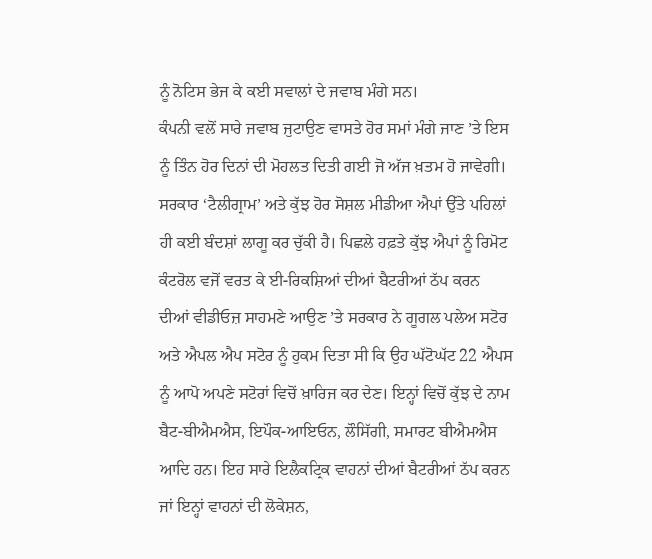ਨੂੰ ਨੋਟਿਸ ਭੇਜ ਕੇ ਕਈ ਸਵਾਲਾਂ ਦੇ ਜਵਾਬ ਮੰਗੇ ਸਨ।
ਕੰਪਨੀ ਵਲੋਂ ਸਾਰੇ ਜਵਾਬ ਜੁਟਾਉਣ ਵਾਸਤੇ ਹੋਰ ਸਮਾਂ ਮੰਗੇ ਜਾਣ ’ਤੇ ਇਸ ਨੂੰ ਤਿੰਨ ਹੋਰ ਦਿਨਾਂ ਦੀ ਮੋਹਲਤ ਦਿਤੀ ਗਈ ਜੋ ਅੱਜ ਖ਼ਤਮ ਹੋ ਜਾਵੇਗੀ। ਸਰਕਾਰ ‘ਟੈਲੀਗ੍ਰਾਮ’ ਅਤੇ ਕੁੱਝ ਹੋਰ ਸੋਸ਼ਲ ਮੀਡੀਆ ਐਪਾਂ ਉੱਤੇ ਪਹਿਲਾਂ ਹੀ ਕਈ ਬੰਦਸ਼ਾਂ ਲਾਗੂ ਕਰ ਚੁੱਕੀ ਹੈ। ਪਿਛਲੇ ਹਫ਼ਤੇ ਕੁੱਝ ਐਪਾਂ ਨੂੰ ਰਿਮੋਟ ਕੰਟਰੋਲ ਵਜੋਂ ਵਰਤ ਕੇ ਈ-ਰਿਕਸ਼ਿਆਂ ਦੀਆਂ ਬੈਟਰੀਆਂ ਠੱਪ ਕਰਨ ਦੀਆਂ ਵੀਡੀਓਜ਼ ਸਾਹਮਣੇ ਆਉਣ ’ਤੇ ਸਰਕਾਰ ਨੇ ਗੂਗਲ ਪਲੇਅ ਸਟੋਰ ਅਤੇ ਐਪਲ ਐਪ ਸਟੋਰ ਨੂੰ ਹੁਕਮ ਦਿਤਾ ਸੀ ਕਿ ਉਹ ਘੱਟੋਘੱਟ 22 ਐਪਸ ਨੂੰ ਆਪੋ ਅਪਣੇ ਸਟੋਰਾਂ ਵਿਚੋਂ ਖ਼ਾਰਿਜ ਕਰ ਦੇਣ। ਇਨ੍ਹਾਂ ਵਿਚੋਂ ਕੁੱਝ ਦੇ ਨਾਮ ਬੈਟ-ਬੀਐਮਐਸ, ਇਪੌਕ-ਆਇਓਨ, ਲੌਸਿੱਗੀ, ਸਮਾਰਟ ਬੀਐਮਐਸ ਆਦਿ ਹਨ। ਇਹ ਸਾਰੇ ਇਲੈਕਟ੍ਰਿਕ ਵਾਹਨਾਂ ਦੀਆਂ ਬੈਟਰੀਆਂ ਠੱਪ ਕਰਨ ਜਾਂ ਇਨ੍ਹਾਂ ਵਾਹਨਾਂ ਦੀ ਲੋਕੇਸ਼ਨ,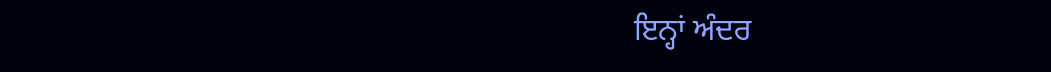ਇਨ੍ਹਾਂ ਅੰਦਰ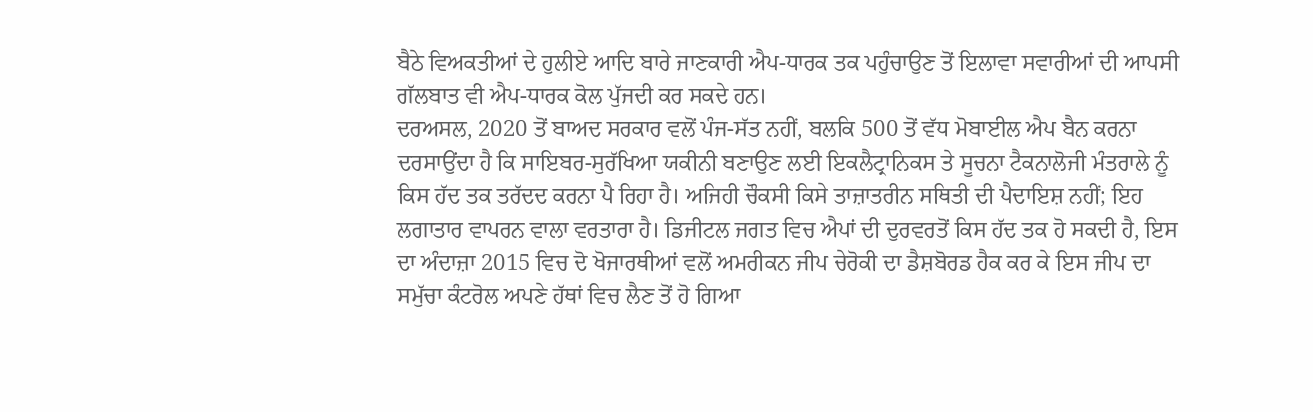ਬੈਠੇ ਵਿਅਕਤੀਆਂ ਦੇ ਹੁਲੀਏ ਆਦਿ ਬਾਰੇ ਜਾਣਕਾਰੀ ਐਪ-ਧਾਰਕ ਤਕ ਪਹੁੰਚਾਉਣ ਤੋਂ ਇਲਾਵਾ ਸਵਾਰੀਆਂ ਦੀ ਆਪਸੀ ਗੱਲਬਾਤ ਵੀ ਐਪ-ਧਾਰਕ ਕੋਲ ਪੁੱਜਦੀ ਕਰ ਸਕਦੇ ਹਨ।
ਦਰਅਸਲ, 2020 ਤੋਂ ਬਾਅਦ ਸਰਕਾਰ ਵਲੋਂ ਪੰਜ-ਸੱਤ ਨਹੀਂ, ਬਲਕਿ 500 ਤੋਂ ਵੱਧ ਮੋਬਾਈਲ ਐਪ ਬੈਨ ਕਰਨਾ ਦਰਸਾਉਂਦਾ ਹੈ ਕਿ ਸਾਇਬਰ-ਸੁਰੱਖਿਆ ਯਕੀਨੀ ਬਣਾਉਣ ਲਈ ਇਕਲੈਟ੍ਰਾਨਿਕਸ ਤੇ ਸੂਚਨਾ ਟੈਕਨਾਲੋਜੀ ਮੰਤਰਾਲੇ ਨੂੰ ਕਿਸ ਹੱਦ ਤਕ ਤਰੱਦਦ ਕਰਨਾ ਪੈ ਰਿਹਾ ਹੈ। ਅਜਿਹੀ ਚੌਕਸੀ ਕਿਸੇ ਤਾਜ਼ਾਤਰੀਨ ਸਥਿਤੀ ਦੀ ਪੈਦਾਇਸ਼ ਨਹੀਂ; ਇਹ ਲਗਾਤਾਰ ਵਾਪਰਨ ਵਾਲਾ ਵਰਤਾਰਾ ਹੈ। ਡਿਜੀਟਲ ਜਗਤ ਵਿਚ ਐਪਾਂ ਦੀ ਦੁਰਵਰਤੋਂ ਕਿਸ ਹੱਦ ਤਕ ਹੋ ਸਕਦੀ ਹੈ, ਇਸ ਦਾ ਅੰਦਾਜ਼ਾ 2015 ਵਿਚ ਦੋ ਖੋਜਾਰਥੀਆਂ ਵਲੋਂ ਅਮਰੀਕਨ ਜੀਪ ਚੇਰੋਕੀ ਦਾ ਡੈਸ਼ਬੋਰਡ ਹੈਕ ਕਰ ਕੇ ਇਸ ਜੀਪ ਦਾ ਸਮੁੱਚਾ ਕੰਟਰੋਲ ਅਪਣੇ ਹੱਥਾਂ ਵਿਚ ਲੈਣ ਤੋਂ ਹੋ ਗਿਆ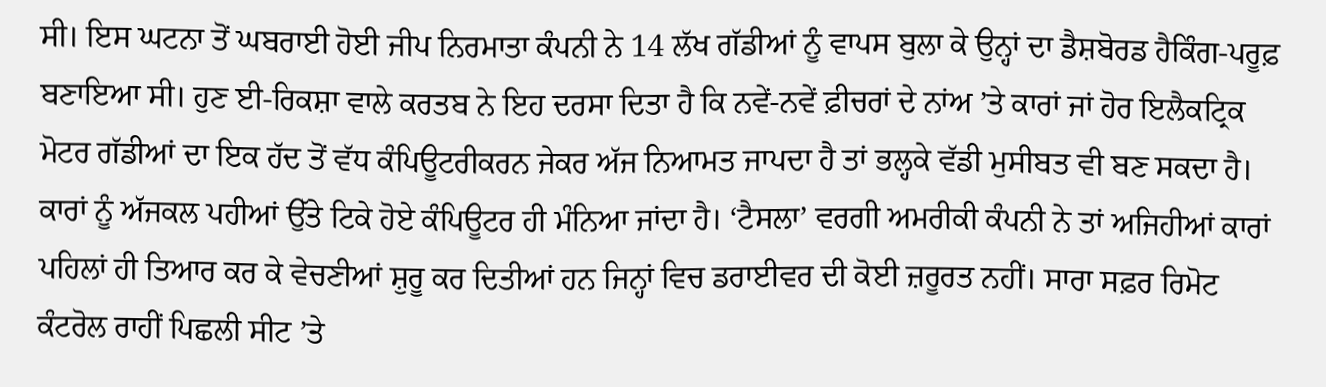ਸੀ। ਇਸ ਘਟਨਾ ਤੋਂ ਘਬਰਾਈ ਹੋਈ ਜੀਪ ਨਿਰਮਾਤਾ ਕੰਪਨੀ ਨੇ 14 ਲੱਖ ਗੱਡੀਆਂ ਨੂੰ ਵਾਪਸ ਬੁਲਾ ਕੇ ਉਨ੍ਹਾਂ ਦਾ ਡੈਸ਼ਬੋਰਡ ਹੈਕਿੰਗ-ਪਰੂਫ਼ ਬਣਾਇਆ ਸੀ। ਹੁਣ ਈ-ਰਿਕਸ਼ਾ ਵਾਲੇ ਕਰਤਬ ਨੇ ਇਹ ਦਰਸਾ ਦਿਤਾ ਹੈ ਕਿ ਨਵੇਂ-ਨਵੇਂ ਫ਼ੀਚਰਾਂ ਦੇ ਨਾਂਅ ’ਤੇ ਕਾਰਾਂ ਜਾਂ ਹੋਰ ਇਲੈਕਟ੍ਰਿਕ ਮੋਟਰ ਗੱਡੀਆਂ ਦਾ ਇਕ ਹੱਦ ਤੋਂ ਵੱਧ ਕੰਪਿਊਟਰੀਕਰਨ ਜੇਕਰ ਅੱਜ ਨਿਆਮਤ ਜਾਪਦਾ ਹੈ ਤਾਂ ਭਲ੍ਹਕੇ ਵੱਡੀ ਮੁਸੀਬਤ ਵੀ ਬਣ ਸਕਦਾ ਹੈ।
ਕਾਰਾਂ ਨੂੰ ਅੱਜਕਲ ਪਹੀਆਂ ਉੱਤੇ ਟਿਕੇ ਹੋਏ ਕੰਪਿਊਟਰ ਹੀ ਮੰਨਿਆ ਜਾਂਦਾ ਹੈ। ‘ਟੈਸਲਾ’ ਵਰਗੀ ਅਮਰੀਕੀ ਕੰਪਨੀ ਨੇ ਤਾਂ ਅਜਿਹੀਆਂ ਕਾਰਾਂ ਪਹਿਲਾਂ ਹੀ ਤਿਆਰ ਕਰ ਕੇ ਵੇਚਣੀਆਂ ਸ਼ੁਰੂ ਕਰ ਦਿਤੀਆਂ ਹਨ ਜਿਨ੍ਹਾਂ ਵਿਚ ਡਰਾਈਵਰ ਦੀ ਕੋਈ ਜ਼ਰੂਰਤ ਨਹੀਂ। ਸਾਰਾ ਸਫ਼ਰ ਰਿਮੋਟ ਕੰਟਰੋਲ ਰਾਹੀਂ ਪਿਛਲੀ ਸੀਟ ’ਤੇ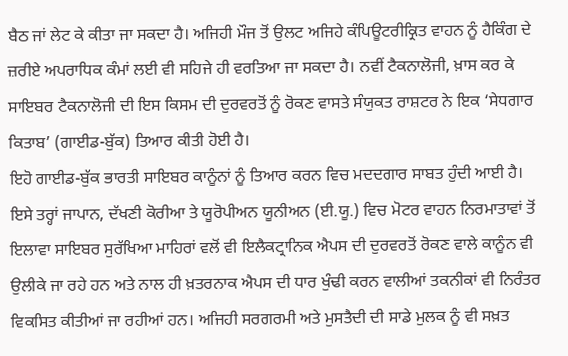ਬੈਠ ਜਾਂ ਲੇਟ ਕੇ ਕੀਤਾ ਜਾ ਸਕਦਾ ਹੈ। ਅਜਿਹੀ ਮੌਜ ਤੋਂ ਉਲਟ ਅਜਿਹੇ ਕੰਪਿਊਟਰੀਕ੍ਰਿਤ ਵਾਹਨ ਨੂੰ ਹੈਕਿੰਗ ਦੇ ਜ਼ਰੀਏ ਅਪਰਾਧਿਕ ਕੰਮਾਂ ਲਈ ਵੀ ਸਹਿਜੇ ਹੀ ਵਰਤਿਆ ਜਾ ਸਕਦਾ ਹੈ। ਨਵੀਂ ਟੈਕਨਾਲੋਜੀ, ਖ਼ਾਸ ਕਰ ਕੇ ਸਾਇਬਰ ਟੈਕਨਾਲੋਜੀ ਦੀ ਇਸ ਕਿਸਮ ਦੀ ਦੁਰਵਰਤੋਂ ਨੂੰ ਰੋਕਣ ਵਾਸਤੇ ਸੰਯੁਕਤ ਰਾਸ਼ਟਰ ਨੇ ਇਕ ‘ਸੇਧਗਾਰ ਕਿਤਾਬ’ (ਗਾਈਡ-ਬੁੱਕ) ਤਿਆਰ ਕੀਤੀ ਹੋਈ ਹੈ।
ਇਹੋ ਗਾਈਡ-ਬੁੱਕ ਭਾਰਤੀ ਸਾਇਬਰ ਕਾਨੂੰਨਾਂ ਨੂੰ ਤਿਆਰ ਕਰਨ ਵਿਚ ਮਦਦਗਾਰ ਸਾਬਤ ਹੁੰਦੀ ਆਈ ਹੈ। ਇਸੇ ਤਰ੍ਹਾਂ ਜਾਪਾਨ, ਦੱਖਣੀ ਕੋਰੀਆ ਤੇ ਯੂਰੋਪੀਅਨ ਯੂਨੀਅਨ (ਈ.ਯੂ.) ਵਿਚ ਮੋਟਰ ਵਾਹਨ ਨਿਰਮਾਤਾਵਾਂ ਤੋਂ ਇਲਾਵਾ ਸਾਇਬਰ ਸੁਰੱਖਿਆ ਮਾਹਿਰਾਂ ਵਲੋਂ ਵੀ ਇਲੈਕਟ੍ਰਾਨਿਕ ਐਪਸ ਦੀ ਦੁਰਵਰਤੋਂ ਰੋਕਣ ਵਾਲੇ ਕਾਨੂੰਨ ਵੀ ਉਲੀਕੇ ਜਾ ਰਹੇ ਹਨ ਅਤੇ ਨਾਲ ਹੀ ਖ਼ਤਰਨਾਕ ਐਪਸ ਦੀ ਧਾਰ ਖੁੰਢੀ ਕਰਨ ਵਾਲੀਆਂ ਤਕਨੀਕਾਂ ਵੀ ਨਿਰੰਤਰ ਵਿਕਸਿਤ ਕੀਤੀਆਂ ਜਾ ਰਹੀਆਂ ਹਨ। ਅਜਿਹੀ ਸਰਗਰਮੀ ਅਤੇ ਮੁਸਤੈਦੀ ਦੀ ਸਾਡੇ ਮੁਲਕ ਨੂੰ ਵੀ ਸਖ਼ਤ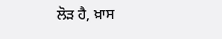ਲੋੜ ਹੈ, ਖ਼ਾਸ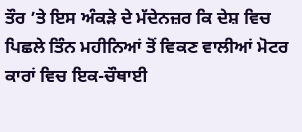ਤੌਰ ’ਤੇ ਇਸ ਅੰਕੜੇ ਦੇ ਮੱਦੇਨਜ਼ਰ ਕਿ ਦੇਸ਼ ਵਿਚ ਪਿਛਲੇ ਤਿੰਨ ਮਹੀਨਿਆਂ ਤੋਂ ਵਿਕਣ ਵਾਲੀਆਂ ਮੋਟਰ ਕਾਰਾਂ ਵਿਚ ਇਕ-ਚੌਥਾਈ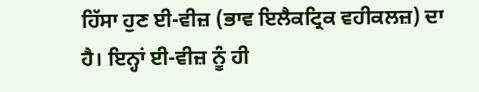ਹਿੱਸਾ ਹੁਣ ਈ-ਵੀਜ਼ (ਭਾਵ ਇਲੈਕਟ੍ਰਿਕ ਵਹੀਕਲਜ਼) ਦਾ ਹੈ। ਇਨ੍ਹਾਂ ਈ-ਵੀਜ਼ ਨੂੰ ਹੀ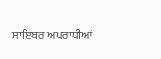ਸਾਇਬਰ ਅਪਰਾਧੀਆਂ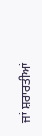ਜਾਂ ਸ਼ਰਾਰਤੀਆਂ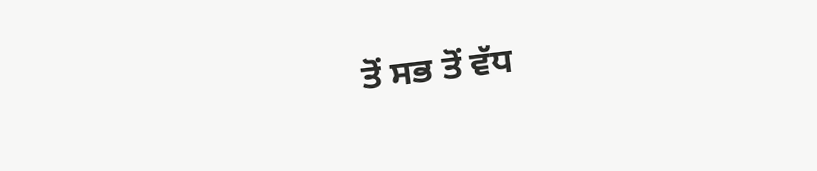ਤੋਂ ਸਭ ਤੋਂ ਵੱਧ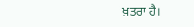ਖ਼ਤਰਾ ਹੈ।